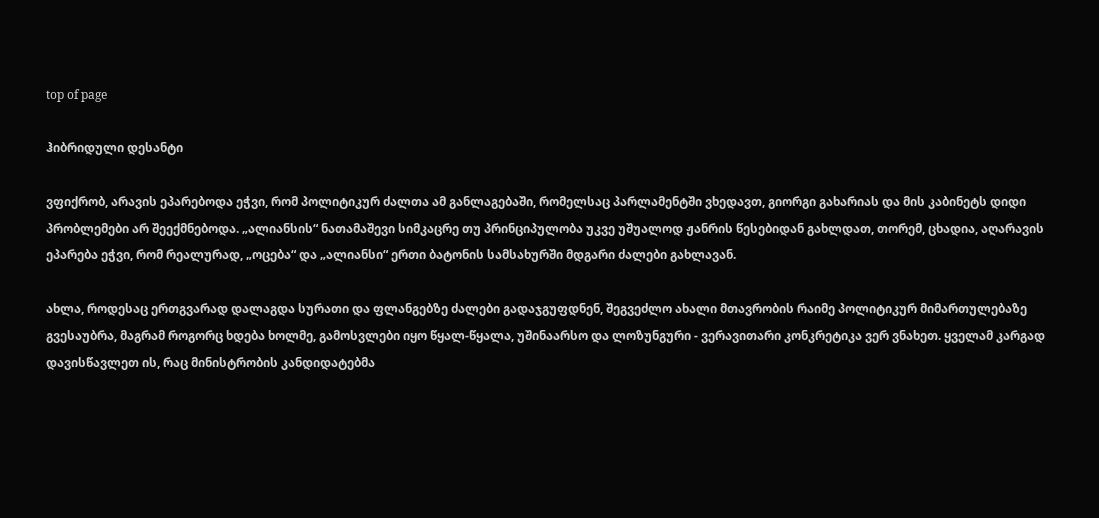top of page

ჰიბრიდული დესანტი

ვფიქრობ, არავის ეპარებოდა ეჭვი, რომ პოლიტიკურ ძალთა ამ განლაგებაში, რომელსაც პარლამენტში ვხედავთ, გიორგი გახარიას და მის კაბინეტს დიდი პრობლემები არ შეექმნებოდა. „ალიანსის“ ნათამაშევი სიმკაცრე თუ პრინციპულობა უკვე უშუალოდ ჟანრის წესებიდან გახლდათ, თორემ, ცხადია, აღარავის ეპარება ეჭვი, რომ რეალურად, „ოცება“ და „ალიანსი“ ერთი ბატონის სამსახურში მდგარი ძალები გახლავან.

ახლა, როდესაც ერთგვარად დალაგდა სურათი და ფლანგებზე ძალები გადაჯგუფდნენ, შეგვეძლო ახალი მთავრობის რაიმე პოლიტიკურ მიმართულებაზე გვესაუბრა, მაგრამ როგორც ხდება ხოლმე, გამოსვლები იყო წყალ-წყალა, უშინაარსო და ლოზუნგური - ვერავითარი კონკრეტიკა ვერ ვნახეთ. ყველამ კარგად დავისწავლეთ ის, რაც მინისტრობის კანდიდატებმა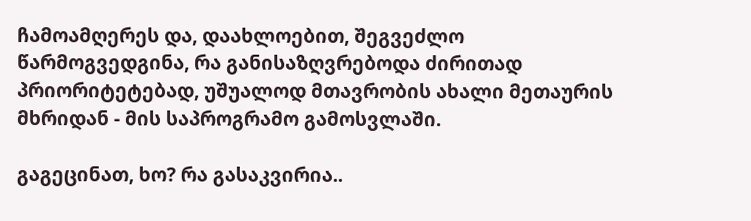ჩამოამღერეს და, დაახლოებით, შეგვეძლო წარმოგვედგინა, რა განისაზღვრებოდა ძირითად პრიორიტეტებად, უშუალოდ მთავრობის ახალი მეთაურის მხრიდან - მის საპროგრამო გამოსვლაში.

გაგეცინათ, ხო? რა გასაკვირია..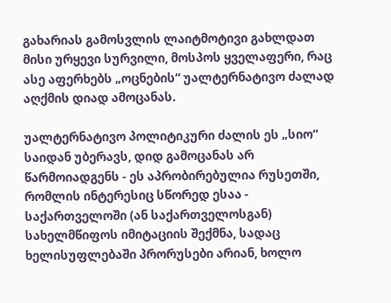გახარიას გამოსვლის ლაიტმოტივი გახლდათ მისი ურყევი სურვილი, მოსპოს ყველაფერი, რაც ასე აფერხებს „ოცნების“ უალტერნატივო ძალად აღქმის დიად ამოცანას.

უალტერნატივო პოლიტიკური ძალის ეს „სიო“ საიდან უბერავს, დიდ გამოცანას არ წარმოიადგენს - ეს აპრობირებულია რუსეთში, რომლის ინტერესიც სწორედ ესაა - საქართველოში (ან საქართველოსგან) სახელმწიფოს იმიტაციის შექმნა, სადაც ხელისუფლებაში პრორუსები არიან, ხოლო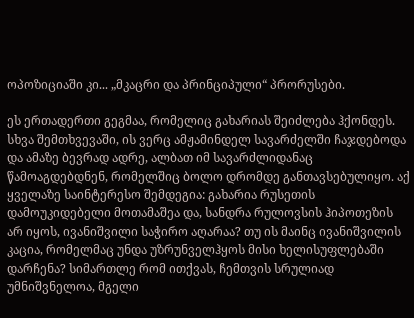ოპოზიციაში კი... „მკაცრი და პრინციპული“ პრორუსები.

ეს ერთადერთი გეგმაა, რომელიც გახარიას შეიძლება ჰქონდეს. სხვა შემთხვევაში, ის ვერც ამჟამინდელ სავარძელში ჩაჯდებოდა და ამაზე ბევრად ადრე, ალბათ იმ სავარძლიდანაც წამოაგდებდნენ, რომელშიც ბოლო დრომდე განთავსებულიყო. აქ ყველაზე საინტერესო შემდეგია: გახარია რუსეთის დამოუკიდებელი მოთამაშეა და, სანდრა რულოვსის ჰიპოთეზის არ იყოს, ივანიშვილი საჭირო აღარაა? თუ ის მაინც ივანიშვილის კაცია, რომელმაც უნდა უზრუნველჰყოს მისი ხელისუფლებაში დარჩენა? სიმართლე რომ ითქვას, ჩემთვის სრულიად უმნიშვნელოა, მგელი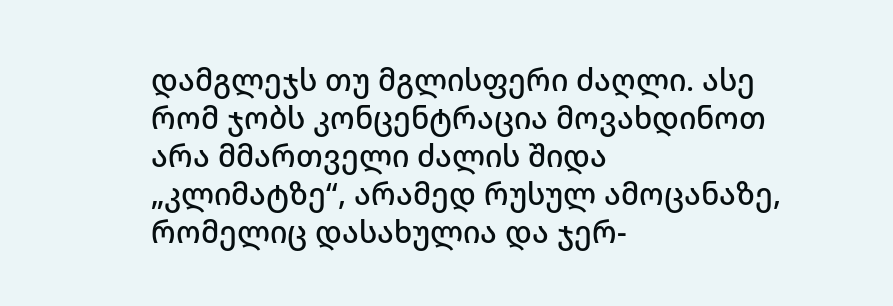დამგლეჯს თუ მგლისფერი ძაღლი. ასე რომ ჯობს კონცენტრაცია მოვახდინოთ არა მმართველი ძალის შიდა „კლიმატზე“, არამედ რუსულ ამოცანაზე, რომელიც დასახულია და ჯერ-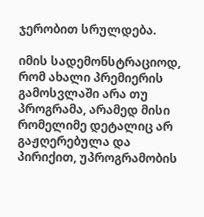ჯერობით სრულდება.

იმის სადემონსტრაციოდ, რომ ახალი პრემიერის გამოსვლაში არა თუ პროგრამა, არამედ მისი რომელიმე დეტალიც არ გაჟღერებულა და პირიქით, უპროგრამობის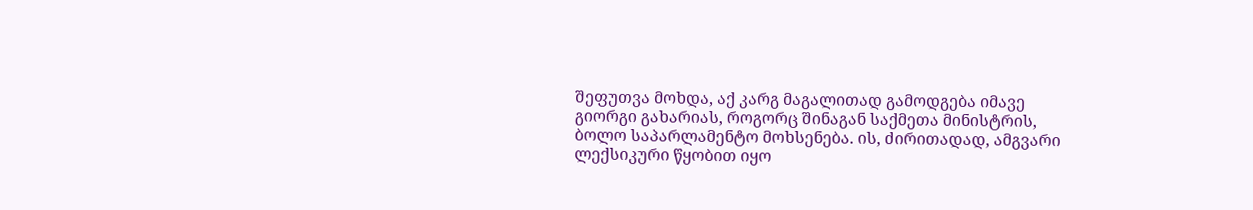შეფუთვა მოხდა, აქ კარგ მაგალითად გამოდგება იმავე გიორგი გახარიას, როგორც შინაგან საქმეთა მინისტრის, ბოლო საპარლამენტო მოხსენება. ის, ძირითადად, ამგვარი ლექსიკური წყობით იყო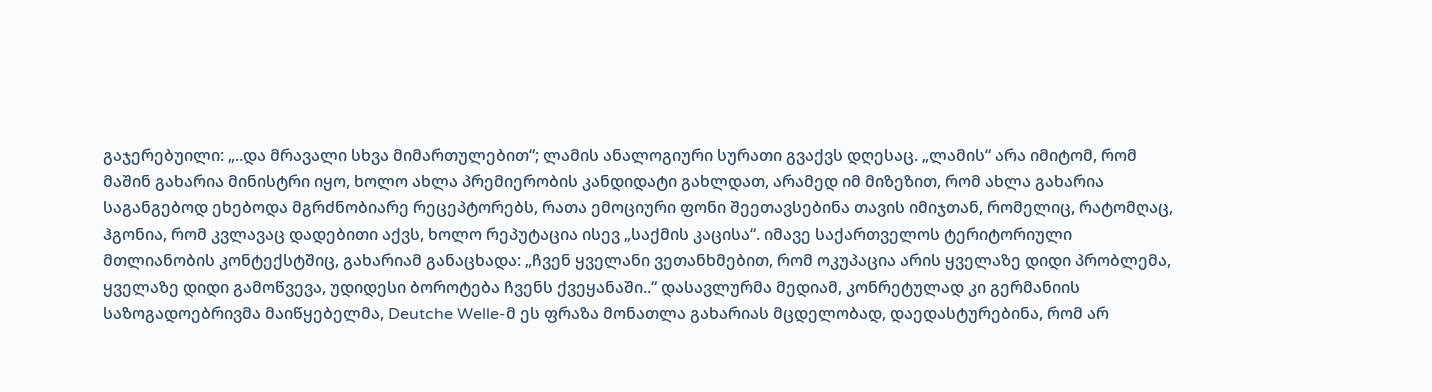გაჯერებუილი: „..და მრავალი სხვა მიმართულებით“; ლამის ანალოგიური სურათი გვაქვს დღესაც. „ლამის“ არა იმიტომ, რომ მაშინ გახარია მინისტრი იყო, ხოლო ახლა პრემიერობის კანდიდატი გახლდათ, არამედ იმ მიზეზით, რომ ახლა გახარია საგანგებოდ ეხებოდა მგრძნობიარე რეცეპტორებს, რათა ემოციური ფონი შეეთავსებინა თავის იმიჯთან, რომელიც, რატომღაც, ჰგონია, რომ კვლავაც დადებითი აქვს, ხოლო რეპუტაცია ისევ „საქმის კაცისა“. იმავე საქართველოს ტერიტორიული მთლიანობის კონტექსტშიც, გახარიამ განაცხადა: „ჩვენ ყველანი ვეთანხმებით, რომ ოკუპაცია არის ყველაზე დიდი პრობლემა, ყველაზე დიდი გამოწვევა, უდიდესი ბოროტება ჩვენს ქვეყანაში..“ დასავლურმა მედიამ, კონრეტულად კი გერმანიის საზოგადოებრივმა მაიწყებელმა, Deutche Welle-მ ეს ფრაზა მონათლა გახარიას მცდელობად, დაედასტურებინა, რომ არ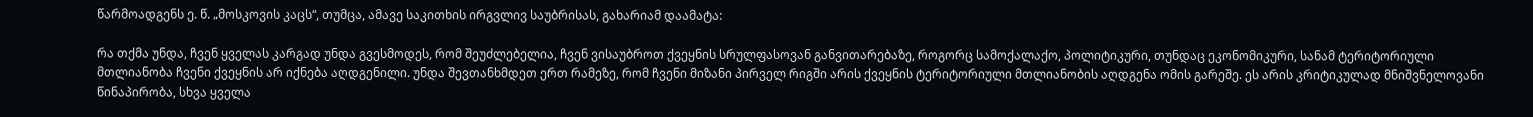წარმოადგენს ე. წ. „მოსკოვის კაცს“, თუმცა, ამავე საკითხის ირგვლივ საუბრისას, გახარიამ დაამატა:

რა თქმა უნდა, ჩვენ ყველას კარგად უნდა გვესმოდეს, რომ შეუძლებელია, ჩვენ ვისაუბროთ ქვეყნის სრულფასოვან განვითარებაზე, როგორც სამოქალაქო, პოლიტიკური, თუნდაც ეკონომიკური, სანამ ტერიტორიული მთლიანობა ჩვენი ქვეყნის არ იქნება აღდგენილი. უნდა შევთანხმდეთ ერთ რამეზე, რომ ჩვენი მიზანი პირველ რიგში არის ქვეყნის ტერიტორიული მთლიანობის აღდგენა ომის გარეშე. ეს არის კრიტიკულად მნიშვნელოვანი წინაპირობა, სხვა ყველა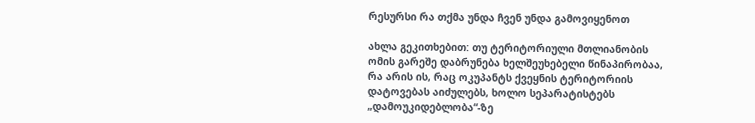რესურსი რა თქმა უნდა ჩვენ უნდა გამოვიყენოთ

ახლა გეკითხებით: თუ ტერიტორიული მთლიანობის ომის გარეშე დაბრუნება ხელშეუხებელი წინაპირობაა, რა არის ის, რაც ოკუპანტს ქვეყნის ტერიტორიის დატოვებას აიძულებს, ხოლო სეპარატისტებს „დამოუკიდებლობა“-ზე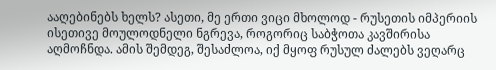ააღებინებს ხელს? ასეთი, მე ერთი ვიცი მხოლოდ - რუსეთის იმპერიის ისეთივე მოულოდნელი ნგრევა, როგორიც საბჭოთა კავშირისა აღმოჩნდა. ამის შემდეგ, შესაძლოა, იქ მყოფ რუსულ ძალებს ვეღარც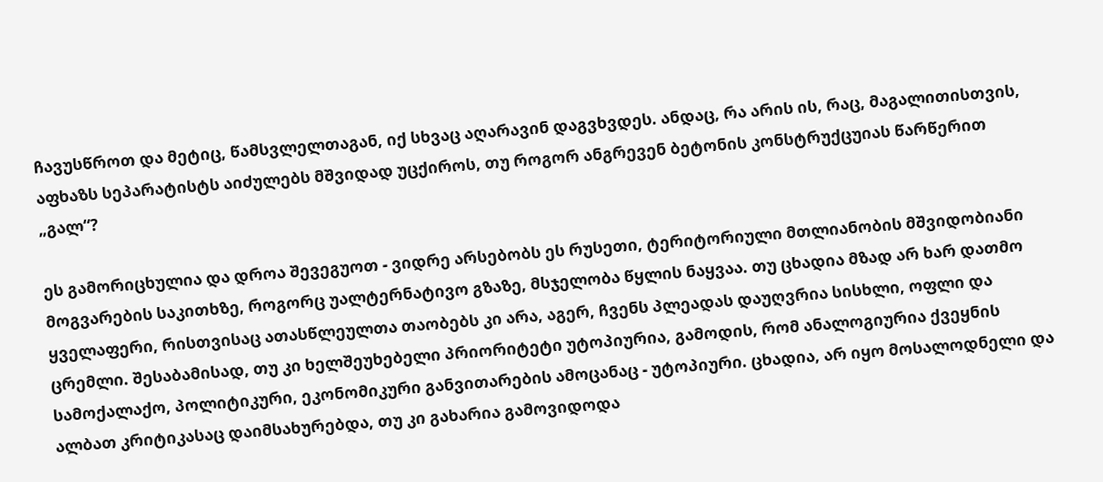ჩავუსწროთ და მეტიც, წამსვლელთაგან, იქ სხვაც აღარავინ დაგვხვდეს. ანდაც, რა არის ის, რაც, მაგალითისთვის, აფხაზს სეპარატისტს აიძულებს მშვიდად უცქიროს, თუ როგორ ანგრევენ ბეტონის კონსტრუქცუიას წარწერით „გალ“?

ეს გამორიცხულია და დროა შევეგუოთ - ვიდრე არსებობს ეს რუსეთი, ტერიტორიული მთლიანობის მშვიდობიანი მოგვარების საკითხზე, როგორც უალტერნატივო გზაზე, მსჯელობა წყლის ნაყვაა. თუ ცხადია მზად არ ხარ დათმო ყველაფერი, რისთვისაც ათასწლეულთა თაობებს კი არა, აგერ, ჩვენს პლეადას დაუღვრია სისხლი, ოფლი და ცრემლი. შესაბამისად, თუ კი ხელშეუხებელი პრიორიტეტი უტოპიურია, გამოდის, რომ ანალოგიურია ქვეყნის სამოქალაქო, პოლიტიკური, ეკონომიკური განვითარების ამოცანაც - უტოპიური. ცხადია, არ იყო მოსალოდნელი და ალბათ კრიტიკასაც დაიმსახურებდა, თუ კი გახარია გამოვიდოდა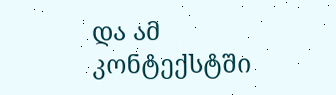და ამ კონტექსტში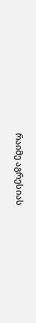რაიმე აგრესიას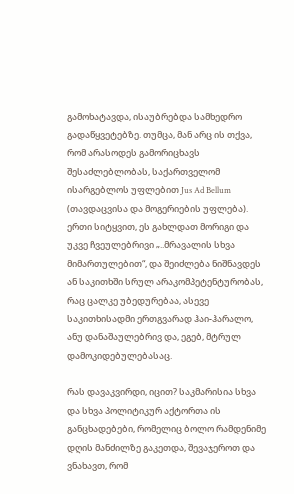გამოხატავდა, ისაუბრებდა სამხედრო გადაწყვეტებზე. თუმცა, მან არც ის თქვა, რომ არასოდეს გამორიცხავს შესაძლებლობას, საქართველომ ისარგებლოს უფლებით Jus Ad Bellum (თავდაცვისა და მოგერიების უფლება). ერთი სიტყვით, ეს გახლდათ მორიგი და უკვე ჩვეულებრივი „..მრავალის სხვა მიმართულებით“, და შეიძლება ნიშნავდეს ან საკითხში სრულ არაკომპეტენტურობას, რაც ცალკე უბედურებაა, ასევე საკითხისადმი ერთგვარად ჰაი-ჰარალო, ანუ დანაშაულებრივ და, ეგებ, მტრულ დამოკიდებულებასაც.

რას დავაკვირდი, იცით? საკმარისია სხვა და სხვა პოლიტიკურ აქტორთა ის განცხადებები, რომელიც ბოლო რამდენიმე დღის მანძილზე გაკეთდა, შევაჯეროთ და ვნახავთ, რომ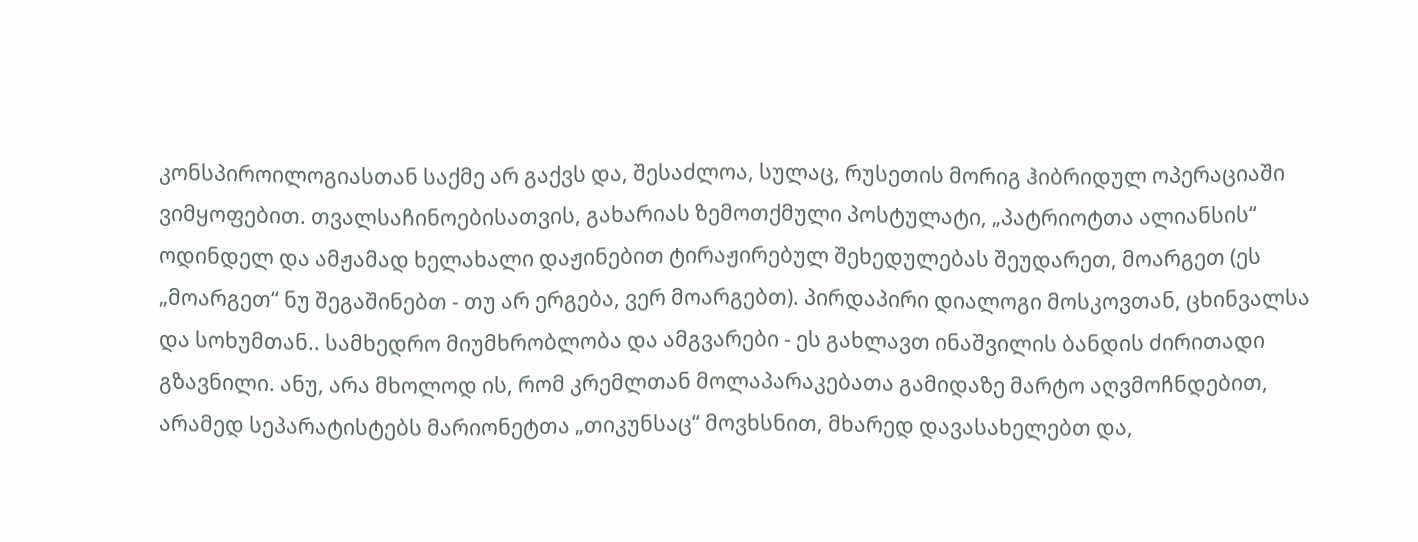კონსპიროილოგიასთან საქმე არ გაქვს და, შესაძლოა, სულაც, რუსეთის მორიგ ჰიბრიდულ ოპერაციაში ვიმყოფებით. თვალსაჩინოებისათვის, გახარიას ზემოთქმული პოსტულატი, „პატრიოტთა ალიანსის“ ოდინდელ და ამჟამად ხელახალი დაჟინებით ტირაჟირებულ შეხედულებას შეუდარეთ, მოარგეთ (ეს „მოარგეთ“ ნუ შეგაშინებთ - თუ არ ერგება, ვერ მოარგებთ). პირდაპირი დიალოგი მოსკოვთან, ცხინვალსა და სოხუმთან.. სამხედრო მიუმხრობლობა და ამგვარები - ეს გახლავთ ინაშვილის ბანდის ძირითადი გზავნილი. ანუ, არა მხოლოდ ის, რომ კრემლთან მოლაპარაკებათა გამიდაზე მარტო აღვმოჩნდებით, არამედ სეპარატისტებს მარიონეტთა „თიკუნსაც“ მოვხსნით, მხარედ დავასახელებთ და,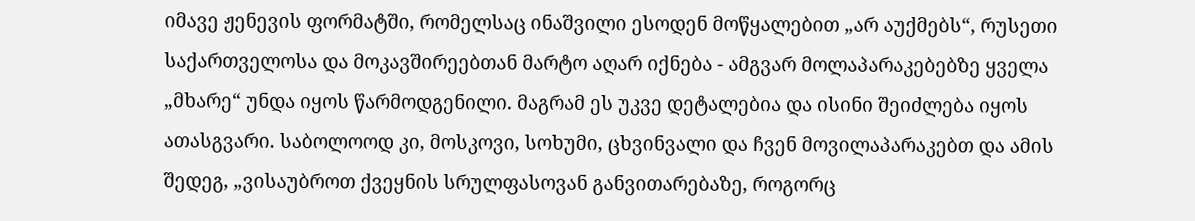იმავე ჟენევის ფორმატში, რომელსაც ინაშვილი ესოდენ მოწყალებით „არ აუქმებს“, რუსეთი საქართველოსა და მოკავშირეებთან მარტო აღარ იქნება - ამგვარ მოლაპარაკებებზე ყველა „მხარე“ უნდა იყოს წარმოდგენილი. მაგრამ ეს უკვე დეტალებია და ისინი შეიძლება იყოს ათასგვარი. საბოლოოდ კი, მოსკოვი, სოხუმი, ცხვინვალი და ჩვენ მოვილაპარაკებთ და ამის შედეგ, „ვისაუბროთ ქვეყნის სრულფასოვან განვითარებაზე, როგორც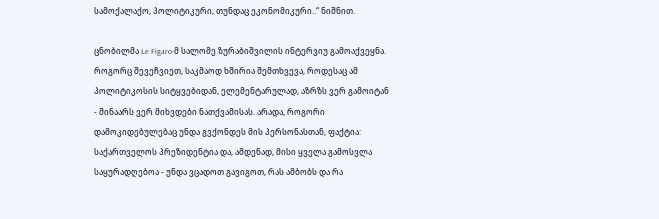სამოქალაქო, პოლიტიკური, თუნდაც ეკონომიკური..“ ნიშნით.

ცნობილმა Le Figaro-მ სალომე ზურაბიშვილის ინტერვიუ გამოაქვეყნა. როგორც შევეჩვიეთ, საკმაოდ ხშირია შემთხვევა, როდესაც ამ პოლიტიკოსის სიტყვებიდან, ელემენტარულად, აზრზს ვერ გამოიტან - შინაარს ვერ მიხვდები ნათქვამისას. არადა, როგორი დამოკიდებულებაც უნდა გვქონდეს მის პერსონასთან, ფაქტია: საქართველოს პრეზიდენტია და, ამდენად, მისი ყველა გამოსვლა საყურადღებოა - უნდა ვცადოთ გავიგოთ, რას ამბობს და რა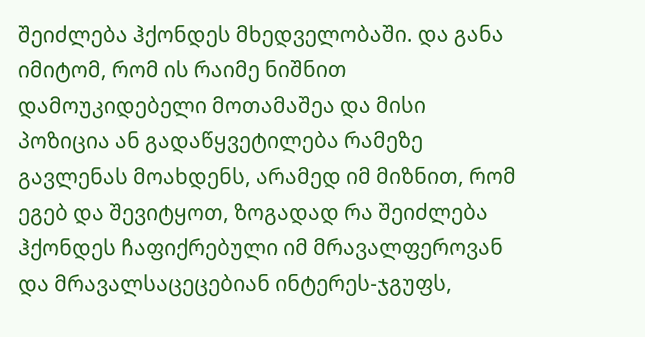შეიძლება ჰქონდეს მხედველობაში. და განა იმიტომ, რომ ის რაიმე ნიშნით დამოუკიდებელი მოთამაშეა და მისი პოზიცია ან გადაწყვეტილება რამეზე გავლენას მოახდენს, არამედ იმ მიზნით, რომ ეგებ და შევიტყოთ, ზოგადად რა შეიძლება ჰქონდეს ჩაფიქრებული იმ მრავალფეროვან და მრავალსაცეცებიან ინტერეს-ჯგუფს,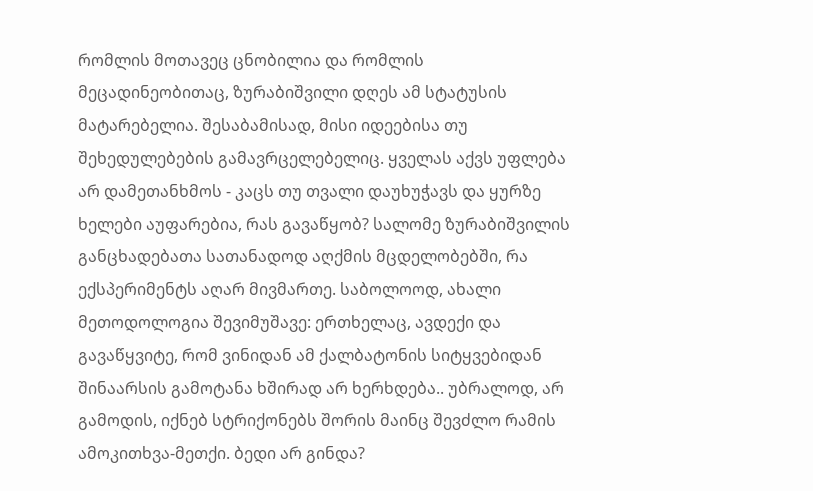რომლის მოთავეც ცნობილია და რომლის მეცადინეობითაც, ზურაბიშვილი დღეს ამ სტატუსის მატარებელია. შესაბამისად, მისი იდეებისა თუ შეხედულებების გამავრცელებელიც. ყველას აქვს უფლება არ დამეთანხმოს - კაცს თუ თვალი დაუხუჭავს და ყურზე ხელები აუფარებია, რას გავაწყობ? სალომე ზურაბიშვილის განცხადებათა სათანადოდ აღქმის მცდელობებში, რა ექსპერიმენტს აღარ მივმართე. საბოლოოდ, ახალი მეთოდოლოგია შევიმუშავე: ერთხელაც, ავდექი და გავაწყვიტე, რომ ვინიდან ამ ქალბატონის სიტყვებიდან შინაარსის გამოტანა ხშირად არ ხერხდება.. უბრალოდ, არ გამოდის, იქნებ სტრიქონებს შორის მაინც შევძლო რამის ამოკითხვა-მეთქი. ბედი არ გინდა?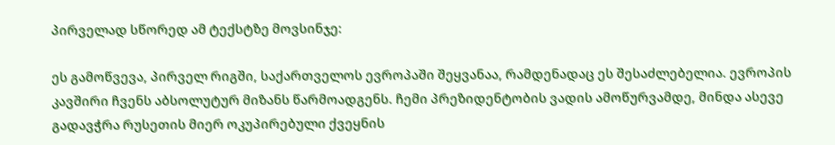პირველად სწორედ ამ ტექსტზე მოვსინჯე:

ეს გამოწვევა, პირველ რიგში, საქართველოს ევროპაში შეყვანაა, რამდენადაც ეს შესაძლებელია. ევროპის კავშირი ჩვენს აბსოლუტურ მიზანს წარმოადგენს. ჩემი პრეზიდენტობის ვადის ამოწურვამდე, მინდა ასევე გადავჭრა რუსეთის მიერ ოკუპირებული ქვეყნის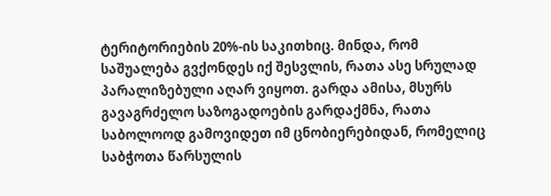ტერიტორიების 20%-ის საკითხიც. მინდა, რომ საშუალება გვქონდეს იქ შესვლის, რათა ასე სრულად პარალიზებული აღარ ვიყოთ. გარდა ამისა, მსურს გავაგრძელო საზოგადოების გარდაქმნა, რათა საბოლოოდ გამოვიდეთ იმ ცნობიერებიდან, რომელიც საბჭოთა წარსულის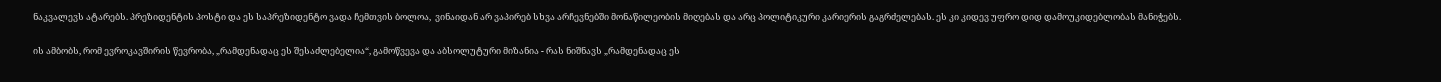ნაკვალევს ატარებს. პრეზიდენტის პოსტი და ეს საპრეზიდენტო ვადა ჩემთვის ბოლოა,  ვინაიდან არ ვაპირებ სხვა არჩევნებში მონაწილეობის მიღებას და არც პოლიტიკური კარიერის გაგრძელებას. ეს კი კიდევ უფრო დიდ დამოუკიდებლობას მანიჭებს.

ის ამბობს, რომ ევროკავშირის წევრობა, „რამდენადაც ეს შესაძლებელია“, გამოწვევა და აბსოლუტური მიზანია - რას ნიშნავს „რამდენადაც ეს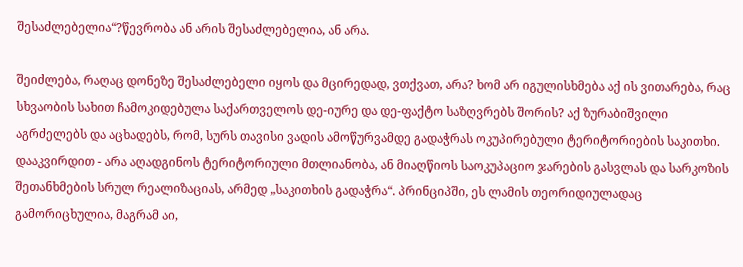შესაძლებელია“?წევრობა ან არის შესაძლებელია, ან არა.

შეიძლება, რაღაც დონეზე შესაძლებელი იყოს და მცირედად, ვთქვათ, არა? ხომ არ იგულისხმება აქ ის ვითარება, რაც სხვაობის სახით ჩამოკიდებულა საქართველოს დე-იურე და დე-ფაქტო საზღვრებს შორის? აქ ზურაბიშვილი აგრძელებს და აცხადებს, რომ, სურს თავისი ვადის ამოწურვამდე გადაჭრას ოკუპირებული ტერიტორიების საკითხი. დააკვირდით - არა აღადგინოს ტერიტორიული მთლიანობა, ან მიაღწიოს საოკუპაციო ჯარების გასვლას და სარკოზის შეთანხმების სრულ რეალიზაციას, არმედ „საკითხის გადაჭრა“. პრინციპში, ეს ლამის თეორიდიულადაც გამორიცხულია, მაგრამ აი,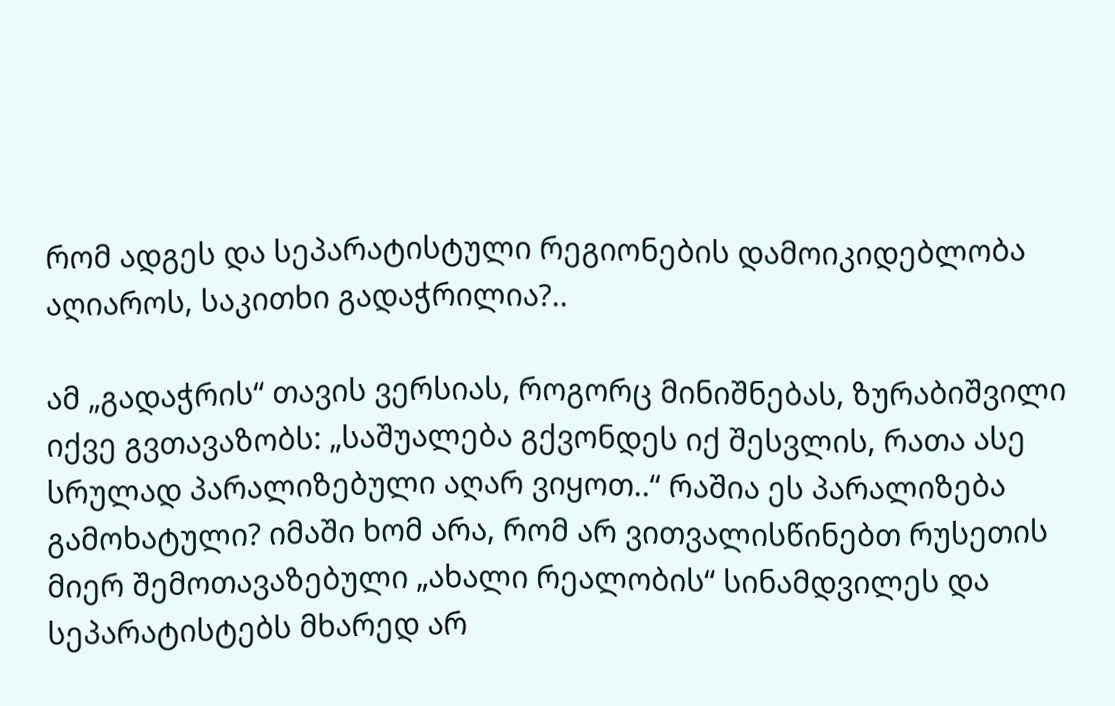რომ ადგეს და სეპარატისტული რეგიონების დამოიკიდებლობა აღიაროს, საკითხი გადაჭრილია?..

ამ „გადაჭრის“ თავის ვერსიას, როგორც მინიშნებას, ზურაბიშვილი იქვე გვთავაზობს: „საშუალება გქვონდეს იქ შესვლის, რათა ასე სრულად პარალიზებული აღარ ვიყოთ..“ რაშია ეს პარალიზება გამოხატული? იმაში ხომ არა, რომ არ ვითვალისწინებთ რუსეთის მიერ შემოთავაზებული „ახალი რეალობის“ სინამდვილეს და სეპარატისტებს მხარედ არ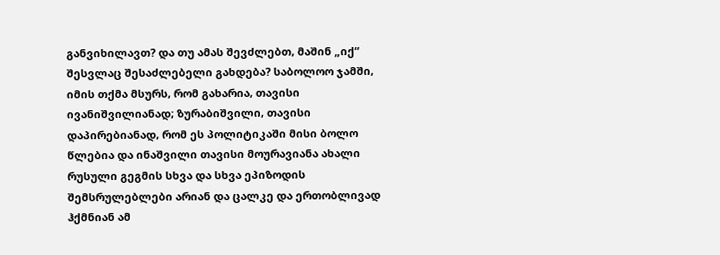განვიხილავთ? და თუ ამას შევძლებთ, მაშინ „იქ“ შესვლაც შესაძლებელი გახდება? საბოლოო ჯამში, იმის თქმა მსურს, რომ გახარია, თავისი ივანიშვილიანად; ზურაბიშვილი, თავისი დაპირებიანად, რომ ეს პოლიტიკაში მისი ბოლო წლებია და ინაშვილი თავისი მოურავიანა ახალი რუსული გეგმის სხვა და სხვა ეპიზოდის შემსრულებლები არიან და ცალკე და ერთობლივად ჰქმნიან ამ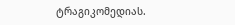ტრაგიკომედიას.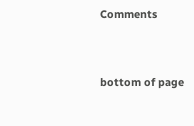Comments


bottom of page